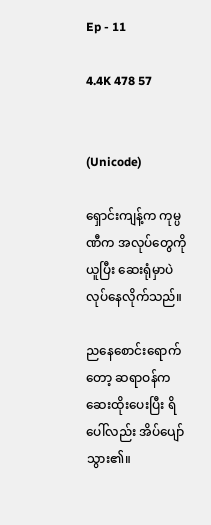Ep - 11

4.4K 478 57


(Unicode)

ရှောင်းကျန့်က ကုမ္ပဏီက အလုပ်တွေကိုယူပြီး ဆေးရုံမှာပဲလုပ်နေလိုက်သည်။

ညနေစောင်းရောက်တော့ ဆရာဝန်က ဆေးထိုးပေးပြီး ရိပေါ်လည်း အိပ်ပျော်သွား၏။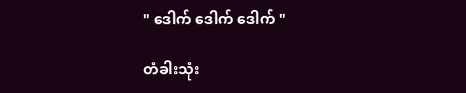" ဒေါက် ဒေါက် ဒေါက် "

တံခါးသုံး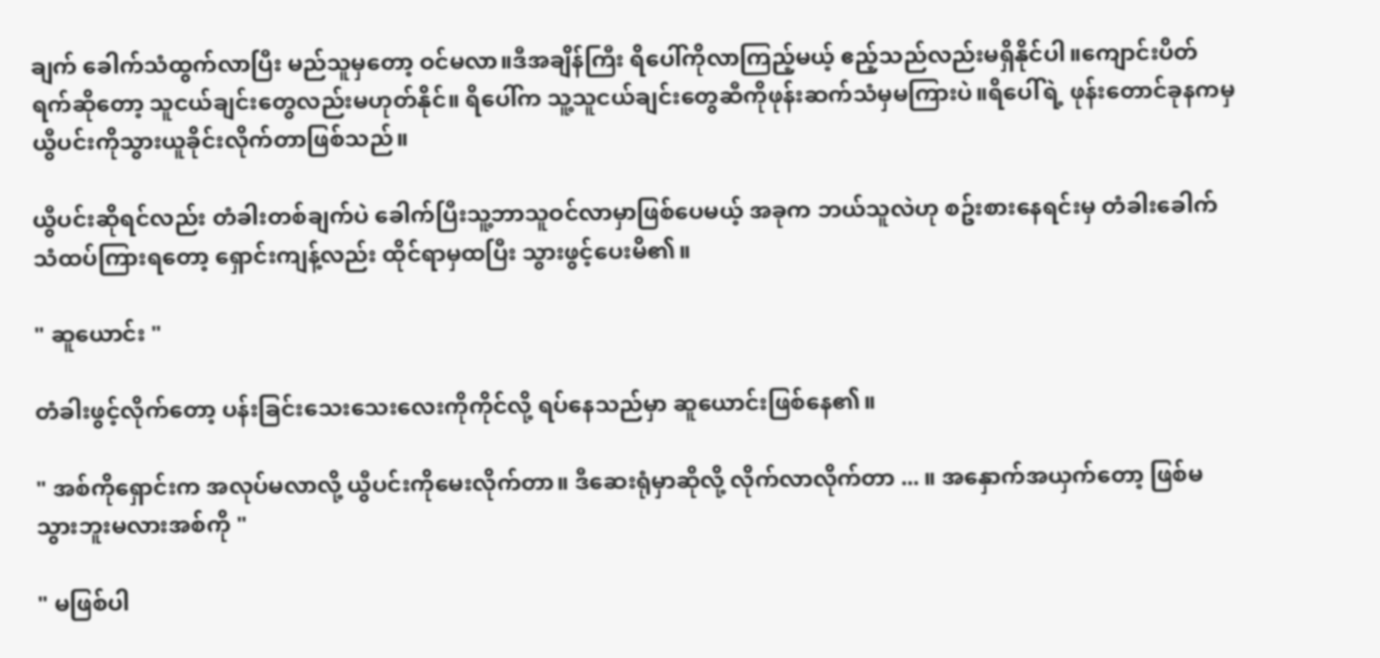ချက် ခေါက်သံထွက်လာပြီး မည်သူမှတော့ ဝင်မလာ။ဒီအချိန်ကြီး ရိပေါ်ကိုလာကြည့်မယ့် ဧည့်သည်လည်းမရှိနိုင်ပါ။ကျောင်းပိတ်ရက်ဆိုတော့ သူငယ်ချင်းတွေလည်းမဟုတ်နိုင်။ ရိပေါ်က သူ့သူငယ်ချင်းတွေဆီကိုဖုန်းဆက်သံမှမကြားပဲ။ရိပေါ်ရဲ့ ဖုန်းတောင်ခုနကမှ ယွီပင်းကိုသွားယူခိုင်းလိုက်တာဖြစ်သည်။

ယွီပင်းဆိုရင်လည်း တံခါးတစ်ချက်ပဲ ခေါက်ပြီးသူ့ဘာသူဝင်လာမှာဖြစ်ပေမယ့် အခုက ဘယ်သူလဲဟု စဥ်းစားနေရင်းမှ တံခါးခေါက်သံထပ်ကြားရတော့ ရှောင်းကျန့်လည်း ထိုင်ရာမှထပြီး သွားဖွင့်ပေးမိ၏။

" ဆူယောင်း "

တံခါးဖွင့်လိုက်တော့ ပန်းခြင်းသေးသေးလေးကိုကိုင်လို့ ရပ်နေသည်မှာ ဆူယောင်းဖြစ်နေ၏။

" အစ်ကိုရှောင်းက အလုပ်မလာလို့ ယွီပင်းကိုမေးလိုက်တာ။ ဒီဆေးရုံမှာဆိုလို့ လိုက်လာလိုက်တာ ... ။ အနှောက်အယှက်တော့ ဖြစ်မသွားဘူးမလားအစ်ကို "

" မဖြစ်ပါ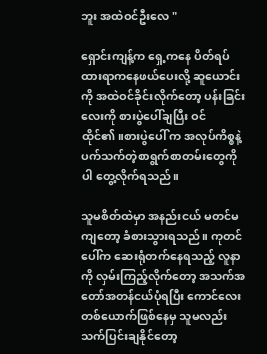ဘူး အထဲဝင်ဦးလေ "

ရှောင်းကျန့်က ရှေ့ကနေ ပိတ်ရပ်ထားရာကနေဖယ်ပေးလို့ ဆူယောင်းကို အထဲဝင်ခိုင်းလိုက်တော့ ပန်းခြင်းလေးကို စားပွဲပေါ်ချပြီး ဝင်ထိုင်၏။စားပွဲပေါ် က အလုပ်ကိစ္စနဲ့ ပက်သက်တဲ့စာရွက်စာတမ်းတွေကိုပါ တွေ့လိုက်ရသည်။

သူမစိတ်ထဲမှာ အနည်းငယ် မတင်မကျတော့ ခံစားသွားရသည်။ ကုတင်ပေါ်က ဆေးရုံတက်နေရသည့် လူနာကို လှမ်းကြည့်လိုက်တော့ အသက်အတော်အတန်ငယ်ပုံရပြီး ကောင်လေးတစ်ယောက်ဖြစ်နေမှ သူမလည်း သက်ပြင်းချနိုင်တော့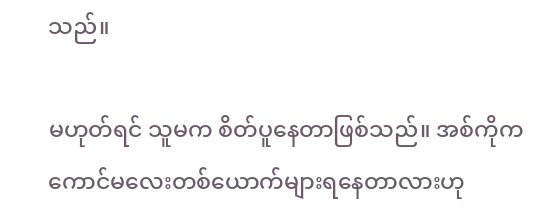သည်။

မဟုတ်ရင် သူမက စိတ်ပူနေတာဖြစ်သည်။ အစ်ကိုက ကောင်မလေးတစ်ယောက်များရနေတာလားဟု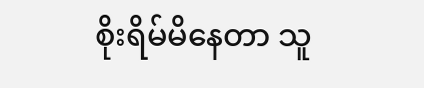စိုးရိမ်မိနေတာ သူ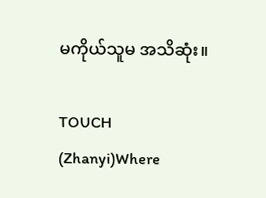မကိုယ်သူမ အသိဆုံး။

TOUCH (Zhanyi)Where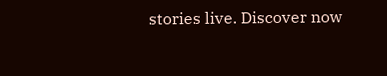stories live. Discover now